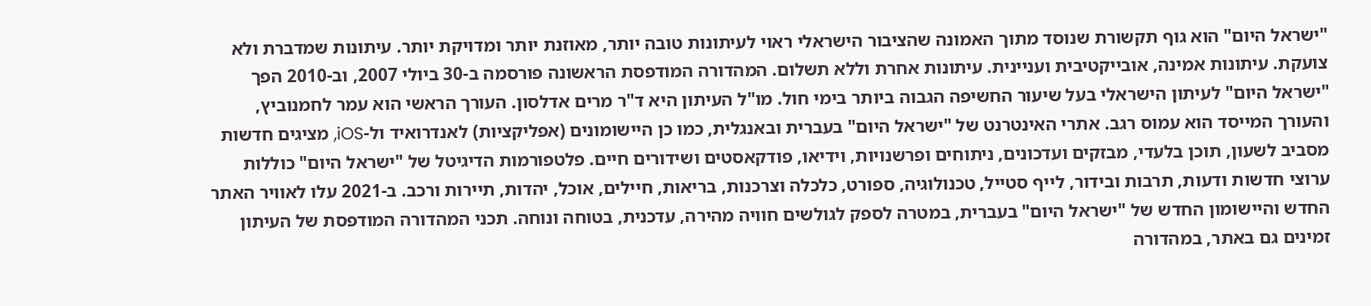"ישראל היום" הוא גוף תקשורת שנוסד מתוך האמונה שהציבור הישראלי ראוי לעיתונות טובה יותר, מאוזנת יותר ומדויקת יותר. עיתונות שמדברת ולא צועקת. עיתונות אמינה, אובייקטיבית ועניינית. עיתונות אחרת וללא תשלום. המהדורה המודפסת הראשונה פורסמה ב-30 ביולי 2007, וב-2010 הפך "ישראל היום" לעיתון הישראלי בעל שיעור החשיפה הגבוה ביותר בימי חול. מו"ל העיתון היא ד"ר מרים אדלסון. העורך הראשי הוא עמר לחמנוביץ, והעורך המייסד הוא עמוס רגב. אתרי האינטרנט של "ישראל היום" בעברית ובאנגלית, כמו כן היישומונים (אפליקציות) לאנדרואיד ול-iOS, מציגים חדשות מסביב לשעון, תוכן בלעדי, מבזקים ועדכונים, ניתוחים ופרשנויות, וידיאו, פודקאסטים ושידורים חיים. פלטפורמות הדיגיטל של "ישראל היום" כוללות ערוצי חדשות ודעות, תרבות ובידור, לייף סטייל, טכנולוגיה, ספורט, כלכלה וצרכנות, בריאות, חיילים, אוכל, יהדות, תיירות ורכב. ב-2021 עלו לאוויר האתר החדש והיישומון החדש של "ישראל היום" בעברית, במטרה לספק לגולשים חוויה מהירה, עדכנית, בטוחה ונוחה. תכני המהדורה המודפסת של העיתון זמינים גם באתר, במהדורה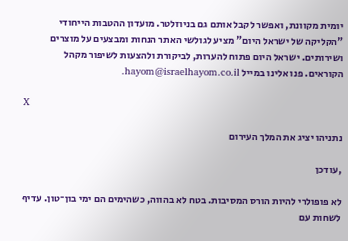יומית מקוונת, ואפשר לקבל אותם גם בניוזלטר. מועדון ההטבות הייחודי "הקליקה של ישראל היום" מציע לגולשי האתר הנחות ומבצעים על מוצרים ושירותים. ישראל היום פתוח להערות, לביקורת ולהצעות לשיפור מקהל הקוראים. פנו אלינו במייל hayom@israelhayom.co.il.

X

נתניהו יציג את המלך העירום

,עודכן

לא פופולרי להיות הורס המסיבות. בטח לא בהווה, כשהימים הם ימי בון־טון. עדיף לשחות עם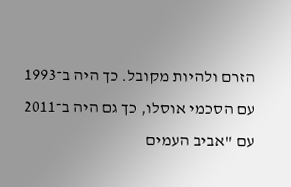הזרם ולהיות מקובל. כך היה ב־1993 עם הסכמי אוסלו, כך גם היה ב־2011 עם "אביב העמים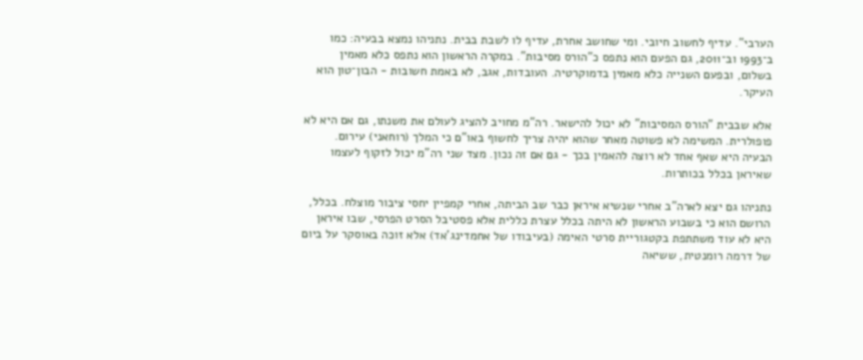הערבי". עדיף לחשוב חיובי. ומי שחושב אחרת, עדיף לו לשבת בבית. נתניהו נמצא בבעיה: כמו ב־1993 וב־2011, גם הפעם הוא נתפס כ"הורס מסיבות". במקרה הראשון הוא נתפס כלא מאמין בשלום, ובפעם השנייה כלא מאמין בדמוקרטיה. העובדות, אגב, לא באמת חשובות - הבון־טון הוא העיקר.

אלא שבבית "הורס המסיבות" לא יכול להישאר. רה"מ מחויב להציג לעולם את משנתו, גם אם היא לא פופולרית. המשימה לא פשוטה מאחר שהוא יהיה צריך לחשוף באו"ם כי המלך (רוחאני) עירום. הבעיה היא שאף אחד לא רוצה להאמין בכך - גם אם זה נכון. מצד שני רה"מ יכול לזקוף לעצמו שאיראן בכלל בכותרות.

נתניהו גם יצא לארה"ב אחרי שנשיא איראן כבר שב הביתה, אחרי קמפיין יחסי ציבור מוצלח. בכלל, הרושם הוא כי בשבוע הראשון לא היתה בכלל עצרת כללית אלא פסטיבל הסרט הפרסי, שבו איראן היא לא עוד משתתפת בקטגוריית סרטי האימה (בעיבודו של אחמדינג'אד) אלא זוכה באוסקר על ביום של דרמה רומנטית, ששיאה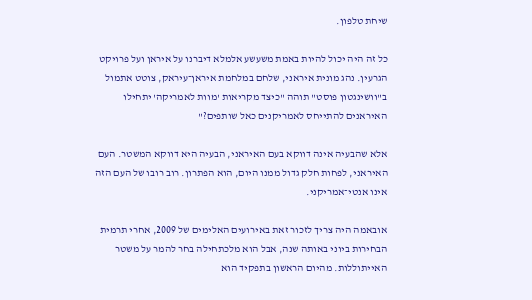שיחת טלפון.

כל זה היה יכול להיות באמת משעשע אלמלא דיברנו על איראן ועל פרויקט הגרעין. נהג מונית איראני, שלחם במלחמת איראן־עיראק, צוטט אתמול ב"וושינגטון פוסט" תוהה "כיצד מקריאות 'מוות לאמריקה' יתחילו האיראנים להתייחס לאמריקנים כאל שותפים?"

אלא שהבעיה אינה דווקא בעם האיראני, הבעיה היא דווקא המשטר. העם האיראני, לפחות חלק גדול ממנו היום, הוא הפתרון. רוב רובו של העם הזה אינו אנטי־אמריקני.

אובאמה היה צריך לזכור זאת באירועים האלימים של 2009, אחרי תרמית הבחירות ביוני באותה שנה, אבל הוא מלכתחילה בחר להמר על משטר האייתוללות. מהיום הראשון בתפקיד הוא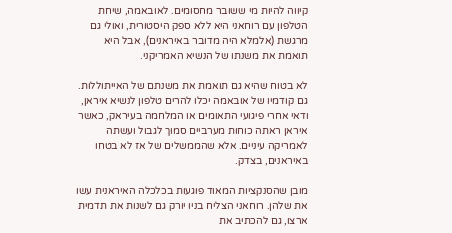קיווה להיות מי ששובר מחסומים. לאובאמה, שיחת הטלפון עם רוחאני היא ללא ספק היסטורית, ואולי גם מרגשת (אלמלא היה מדובר באיראנים), אבל היא תואמת את משנתו של הנשיא האמריקני.

לא בטוח שהיא גם תואמת את משנתם של האייתוללות. גם קודמיו של אובאמה יכלו להרים טלפון לנשיא איראן, ודאי אחרי פיגועי התאומים או המלחמה בעיראק, כאשר איראן ראתה כוחות מערביים סמוך לגבול ועשתה לאמריקה עיניים. אלא שהממשלים של אז לא בטחו באיראנים, בצדק.

מובן שהסנקציות המאוד פוגעות בכלכלה האיראנית עשו את שלהן. רוחאני הצליח בניו יורק גם לשנות את תדמית ארצו, גם להכתיב את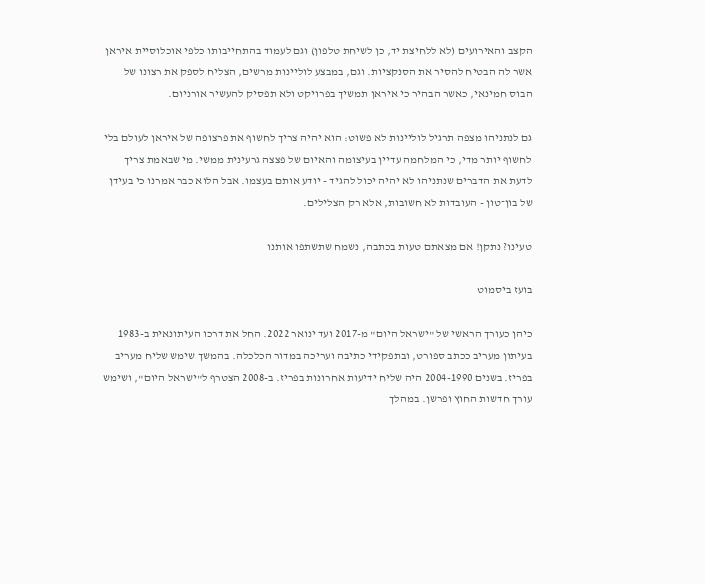הקצב והאירועים (לא ללחיצת יד, כן לשיחת טלפון) וגם לעמוד בהתחייבותו כלפי אוכלוסיית איראן אשר לה הבטיח להסיר את הסנקציות. וגם, במבצע לוליינות מרשים, הצליח לספק את רצונו של הבוס חמינאי, כאשר הבהיר כי איראן תמשיך בפרויקט ולא תפסיק להעשיר אורניום.

גם לנתניהו מצפה תרגיל לוליינות לא פשוט: הוא יהיה צריך לחשוף את פרצופה של איראן לעולם בלי לחשוף יותר מדי, כי המלחמה עדיין בעיצומה והאיום של פצצה גרעינית ממשי. מי שבאמת צריך לדעת את הדברים שנתניהו לא יהיה יכול להגיד - יודע אותם בעצמו. אבל הלוא כבר אמרנו כי בעידן של בון־טון - העובדות לא חשובות, אלא רק הצלילים.

טעינו? נתקן! אם מצאתם טעות בכתבה, נשמח שתשתפו אותנו

בועז ביסמוט

כיהן כעורך הראשי של "ישראל היום" מ-2017 ועד ינואר 2022. החל את דרכו העיתונאית ב-1983 בעיתון מעריב ככתב ספורט, ובתפקידי כתיבה ועריכה במדור הכלכלה. בהמשך שימש שליח מעריב בפריז. בשנים 2004-1990 היה שליח ידיעות אחרונות בפריז. ב-2008 הצטרף ל"ישראל היום", ושימש עורך חדשות החוץ ופרשן. במהלך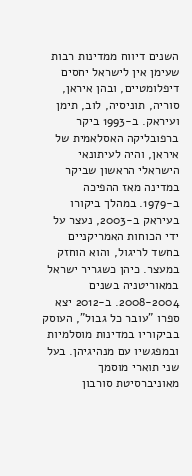השנים דיווח ממדינות רבות שעימן אין לישראל יחסים דיפלומטיים, ובהן איראן, סוריה, תוניסיה, לוב, תימן ועיראק. ב-1993 ביקר ברפובליקה האסלאמית של איראן, והיה לעיתונאי הישראלי הראשון שביקר במדינה מאז ההפיכה ב-1979. במהלך ביקורו בעיראק ב-2003, נעצר על ידי הכוחות האמריקניים בחשד לריגול, והוא הוחזק במעצר. כיהן כשגריר ישראל במאוריטניה בשנים 2008-2004. ב-2012 יצא ספרו "עובר כל גבול", העוסק בביקוריו במדינות מוסלמיות ובמפגשיו עם מנהיגיהן. בעל שני תוארי מוסמך מאוניברסיטת סורבון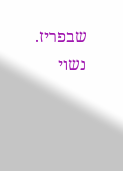שבפריז. נשוי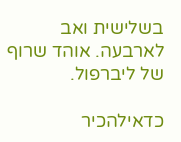בשלישית ואב לארבעה. אוהד שרוף של ליברפול.

כדאילהכיר